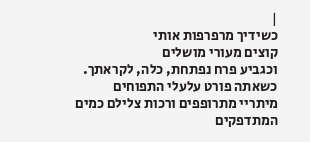|
כשידיך מרפרפות אותי
קוצים מעורי מושלים
וכגביע פרח נפתחת, כלה, לקראתך.
כשאתה פורט עלעלי התפוחים
מיתריי מתרופפים ורכות צלילם כמים
המתדפקים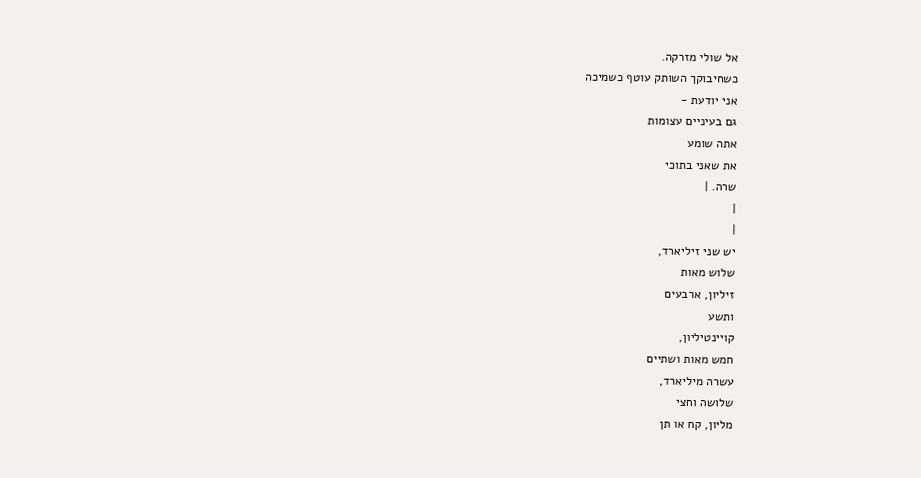אל שולי מזרקה.
כשחיבוקך השותק עוטף כשמיכה
אני יודעת -
גם בעיניים עצומות
אתה שומע
את שאני בתוכי
שרה. |
|
|
יש שני זיליארד,
שלוש מאות
זיליון, ארבעים
ותשע
קויינטיליון,
חמש מאות ושתיים
עשרה מיליארד,
שלושה וחצי
מליון, קח או תן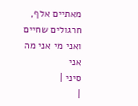מאתיים אלף,
חרגולים שחיים
ואני מי אני מה
אני
סיני |
|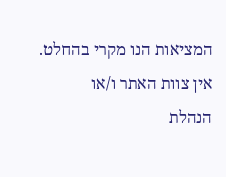המציאות הנו מקרי בהחלט. אין צוות האתר ו/או
הנהלת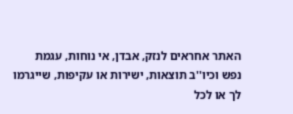האתר אחראים לנזק, אבדן, אי נוחות, עגמת
נפש וכיו''ב תוצאות, ישירות או עקיפות, שייגרמו
לך או לכל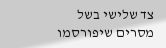צד שלישי בשל מסרים שיפורסמו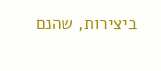ביצירות, שהנם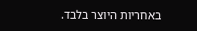באחריות היוצר בלבד.